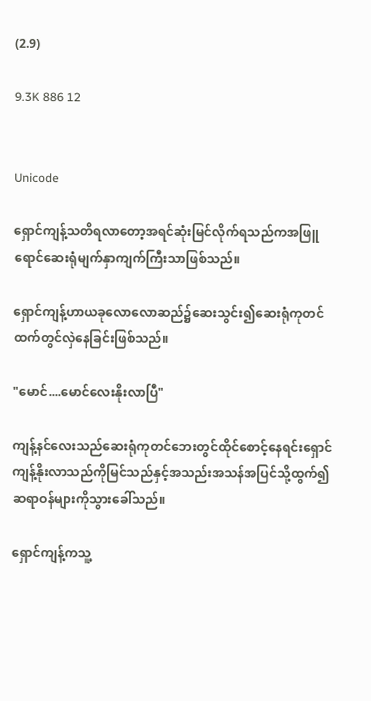(2.9)

9.3K 886 12


Unicode

ရှောင်ကျန့်သတိရလာတော့အရင်ဆုံးမြင်လိုက်ရသည်ကအဖြူရောင်ဆေးရုံမျက်နှာကျက်ကြီးသာဖြစ်သည်။

ရှောင်ကျန့်ဟာယခုလောလောဆည်၌ဆေးသွင်း၍ဆေးရုံကုတင်ထက်တွင်လှဲနေခြင်းဖြစ်သည်။

"မောင်....မောင်လေးနိုးလာပြီ"

ကျန့်နင်လေးသည်ဆေးရုံကုတင်ဘေးတွင်ထိုင်စောင့်နေရင်းရှောင်ကျန့်နိုးလာသည်ကိုမြင်သည်နှင့်အသည်းအသန်အပြင်သို့ထွက်၍ဆရာဝန်များကိုသွားခေါ်သည်။

ရှောင်ကျန့်ကသူ့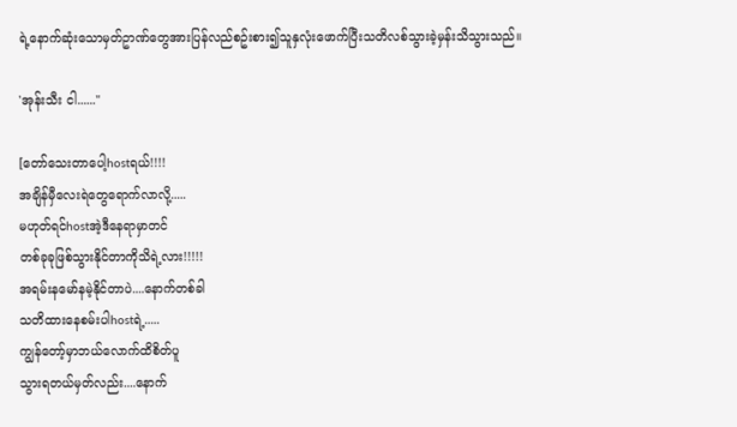ရဲ့နောက်ဆုံးသောမှတ်ဥာဏ်တွေအားပြန်လည်စဥ်းစား၍သူနှလုံးဖောက်ပြီးသတိလစ်သွားခဲ့မှန်းသိသွားသည်။

'အုန်းသီး ငါ......"

[တော်သေးတာပေါ့hostရယ်!!!!
အချိန်မှီလေးရဲတွေရောက်လာလို့.....
မဟုတ်ရင်hostအဲ့ဒီနေရာမှာတင်
တစ်ခုခုဖြစ်သွားနိုင်တာကိုသိရဲ့လား!!!!!
အရမ်းနမော်နမဲ့နိုင်တာပဲ....နောက်တစ်ခါ
သတိထားနေစမ်းပါhostရဲ့.....
ကျွန်တော့်မှာဘယ်လောက်ထိစိတ်ပူ
သွားရတယ်မှတ်လည်း....နောက်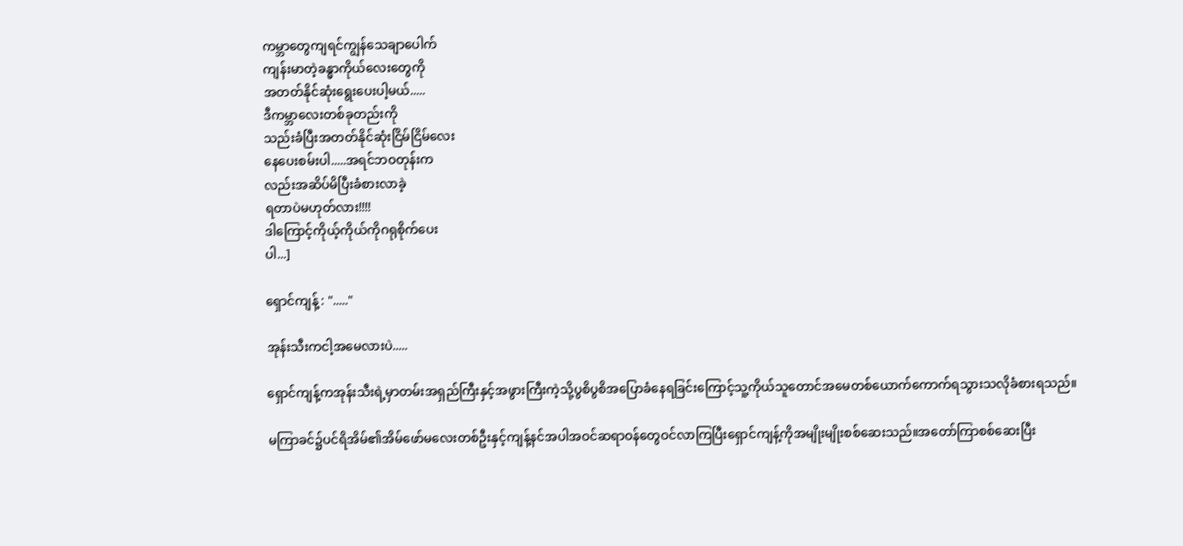ကမ္ဘာတွေကျရင်ကျွန်သေချာပေါက်
ကျန်းမာတဲ့ခန္ဓာကိုယ်လေးတွေကို
အတတ်နိုင်ဆုံးရွေးပေးပါ့မယ်.....
ဒီကမ္ဘာလေးတစ်ခုတည်းကို
သည်းခံပြီးအတတ်နိုင်ဆုံးငြိမ်ငြိမ်လေး
နေပေးစမ်းပါ.....အရင်ဘဝတုန်းက
လည်းအဆိပ်မိပြီးခံစားလာခဲ့
ရတာပဲမဟုတ်လား!!!!
ဒါကြောင့်ကိုယ့်ကိုယ်ကိုဂရုစိုက်ပေး
ပါ...]

ရှောင်ကျန့် : "....."

အုန်းသီးကငါ့အမေလားပဲ.....

ရှောင်ကျန့်ကအုန်းသီးရဲ့မှာတမ်းအရှည်ကြီးနှင့်အဖွားကြီးကဲ့သို့ပွစိပွစိအပြောခံနေရခြင်းကြောင့်သူ့ကိုယ်သူတောင်အမေတစ်ယောက်ကောက်ရသွားသလိုခံစားရသည်။

မကြာခင်၌ပင်ရိအိမ်၏အိမ်ဖော်မလေးတစ်ဦးနှင့်ကျန့်နင်အပါအဝင်ဆရာဝန်တွေဝင်လာကြပြီးရှောင်ကျန့်ကိုအမျိုးမျိုးစစ်ဆေးသည်။အတော်ကြာစစ်ဆေးပြီး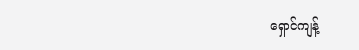ရှောင်ကျန့်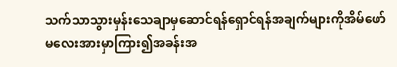သက်သာသွားမှန်းသေချာမှဆောင်ရန်ရှောင်ရန်အချက်များကိုအိမ်ဖော်မလေးအားမှာကြား၍အခန်းအ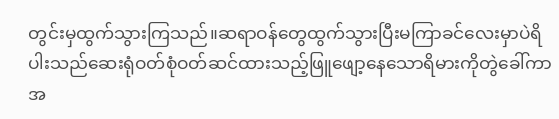တွင်းမှထွက်သွားကြသည်။ဆရာဝန်တွေထွက်သွားပြီးမကြာခင်လေးမှာပဲရိပါးသည်ဆေးရုံဝတ်စုံဝတ်ဆင်ထားသည့်ဖြူဖျော့နေသောရိမားကိုတွဲခေါ်ကာအ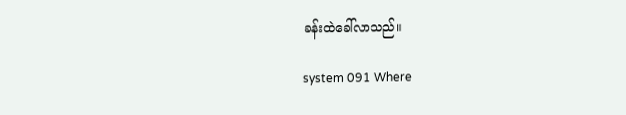ခန်းထဲခေါ်လာသည်။

system 091 Where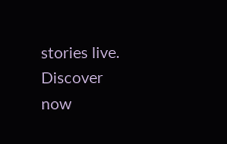stories live. Discover now